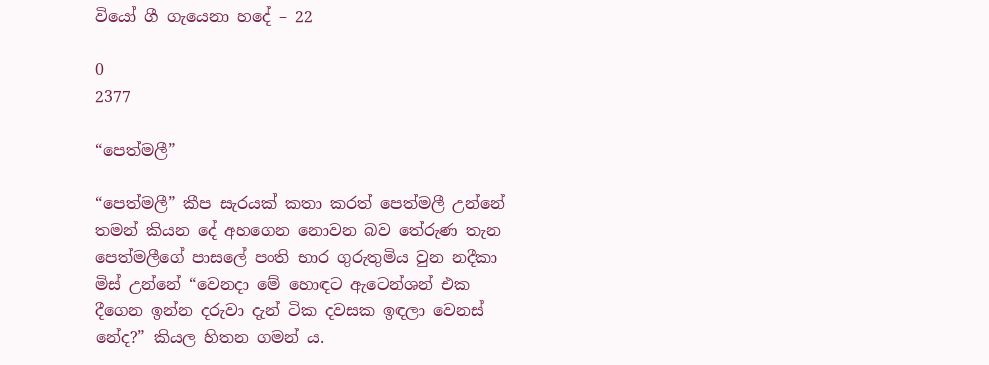වියෝ ගී ගැයෙනා හදේ – 22

0
2377

“පෙත්මලී”

“පෙත්මලී” කීප සැරයක් කතා කරත් පෙත්මලී උන්නේ තමන් කියන දේ අහගෙන නොවන බව තේරුණ තැන පෙත්මලීගේ පාසලේ පංති භාර ගුරුතුමිය වුන නදීකා මිස් උන්නේ “වෙනදා මේ හොඳට ඇටෙන්ශන් එක දීගෙන ඉන්න දරුවා දැන් ටික දවසක ඉඳලා වෙනස් නේද?” කියල හිතන ගමන්‍ ය.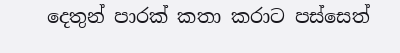දෙතුන් පාරක් කතා කරාට පස්සෙත්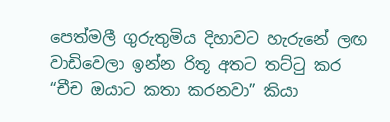පෙත්මලී ගුරුතුමිය දිහාවට හැරුනේ ලඟ වාඩිවෙලා ඉන්න රිතූ අතට තට්ටු කර “චීච ඔයාට කතා කරනවා” කියා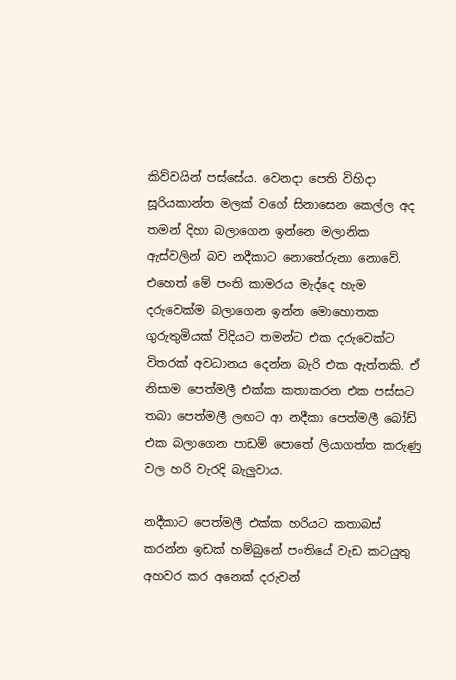කිව්වයින් පස්සේය. වෙනදා පෙති විහිදා සූරියකාන්ත මලක් වගේ සිනාසෙන කෙල්ල අද තමන් දිහා බලාගෙන ඉන්නෙ මලානික ඇස්වලින් බව නදීකාට නොතේරුනා නොවේ. එහෙත් මේ පංති කාමරය මැද්දෙ හැම දරුවෙක්ම බලාගෙන ඉන්න මොහොතක ගුරුතුමියක් විදියට තමන්ට එක දරුවෙක්ට විතරක් අවධානය දෙන්න බැරි එක ඇත්තකි. ඒ නිසාම පෙත්මලී එක්ක කතාකරන එක පස්සට තබා පෙත්මලී ලඟට ආ නදීකා පෙත්මලී බෝඩ් එක බලාගෙන පාඩම් පොතේ ලියාගත්ත කරුණු වල හරි වැරදි බැලුවාය.

නදීකාට පෙත්මලී එක්ක හරියට කතාබස් කරන්න ඉඩක් හම්බුනේ පංතියේ වැඩ කටයුතු අහවර කර අනෙක් දරුවන්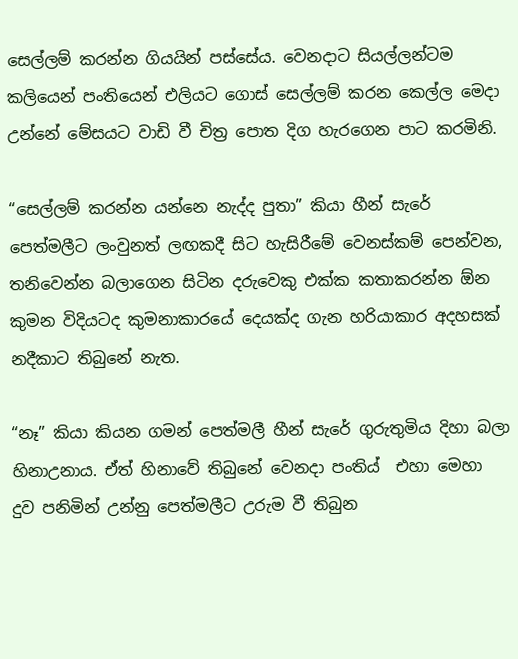සෙල්ලම් කරන්න ගියයින් පස්සේය. වෙනදාට සියල්ලන්ටම කලියෙන් පංතියෙන් එලියට ගොස් සෙල්ලම් කරන කෙල්ල මෙදා උන්නේ මේසයට වාඩි වී චිත්‍ර පොත දිග හැරගෙන පාට කරමිනි.

“සෙල්ලම් කරන්න යන්නෙ නැද්ද පුතා” කියා හීන් සැරේ පෙත්මලීට ලංවුනත් ලඟකදී සිට හැසිරීමේ වෙනස්කම් පෙන්වන, තනිවෙන්න බලාගෙන සිටින දරුවෙකු එක්ක කතාකරන්න ඕන කුමන විදියටද කුමනාකාරයේ දෙයක්ද ගැන හරියාකාර අදහසක් නදීකාට තිබුනේ නැත.

“නෑ” කියා කියන ගමන් පෙත්මලී හීන් සැරේ ගුරුතුමිය දිහා බලා හිනාඋනාය. ඒත් හිනාවේ තිබුනේ වෙනදා පංතිය්  එහා මෙහා දුව පනිමින් උන්නු පෙත්මලීට උරුම වී තිබුන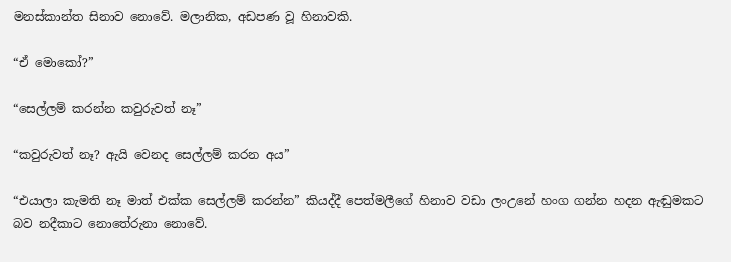මනස්කාන්ත සිනාව නොවේ. මලානික, අඩපණ වූ හිනාවකි.

“ඒ මොකෝ?”

“සෙල්ලම් කරන්න කවුරුවත් නෑ”

“කවුරුවත් නෑ? ඇයි වෙනද සෙල්ලම් කරන අය”

“එයාලා කැමති නෑ මාත් එක්ක සෙල්ලම් කරන්න” කියද්දී පෙත්මලීගේ හිනාව වඩා ලංඋනේ හංග ගන්න හදන ඇඬුමකට බව නදීකාට නොතේරුනා නොවේ.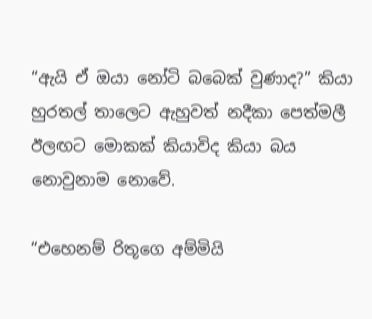“ඇයි ඒ ඔයා නෝටි බබෙක් වුණාද?” කියා හුරතල් තාලෙට ඇහුවත් නදීකා පෙත්මලී ඊලඟට මොකක් කියාවිද කියා බය නොවුනාම නොවේ.

“එහෙනම් රිතූගෙ අම්මියි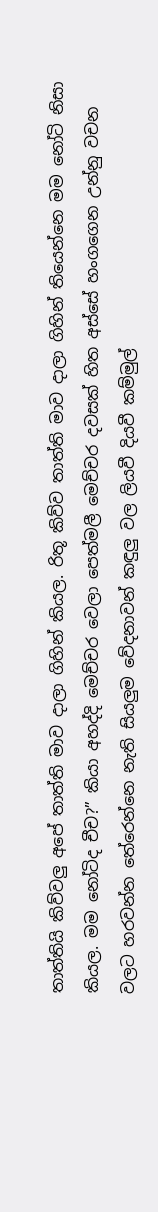තාත්තියි කිව්වලු අපේ තාත්ති මාව දාලා ගිහින් කියල. රිතූ කිව්ව තාත්ති මාව දාලා ගිහින් තියෙන්නෙ මම නෝටි නිසා කියල. මම නෝටිද චීච?” කියා අහද්දි මෙච්චර වෙලා පෙත්මලී මෙච්චර දවසක් හිත අස්සේ හංගගෙන උන්නු වචන වලට හරවන්න තේරෙන්නෙ නැති සියලුම වේදනාවන් කඳුලු වල ලියවී දියවී කම්මුල්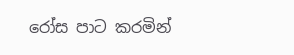රෝස පාට කරමින්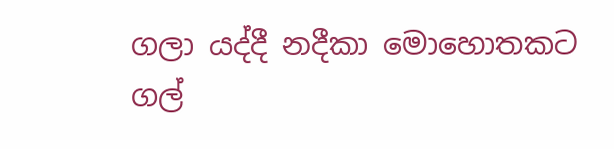ගලා යද්දී නදීකා මොහොතකට ගල්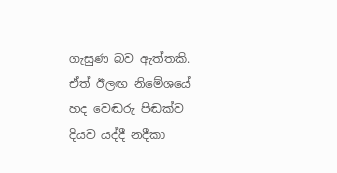ගැසුණ බව ඇත්තකි. ඒත් ඊලඟ නිමේශයේ හද වෙඬරු පිඬක්ව දියව යද්දී නදීකා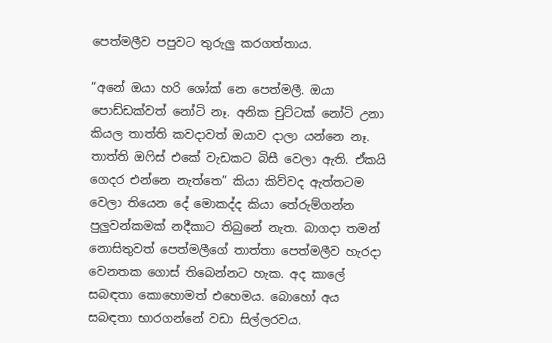පෙත්මලීව පපුවට තුරුලු කරගත්තාය.

“අනේ ඔයා හරි ශෝක් නෙ පෙත්මලී. ඔයා පොඩ්ඩක්වත් නෝටි නෑ. අනික චුට්ටක් නෝටි උනා කියල තාත්ති කවදාවත් ඔයාව දාලා යන්නෙ නෑ. තාත්ති ඔෆිස් එකේ වැඩකට බිසී වෙලා ඇති. ඒකයි ගෙදර එන්නෙ නැත්තෙ” කියා කිව්වද ඇත්තටම වෙලා තියෙන දේ මොකද්ද කියා තේරුම්ගන්න පුලුවන්කමක් නදීකාට තිබුනේ නැත. බාගදා තමන් නොසිතුවත් පෙත්මලීගේ තාත්තා පෙත්මලීව හැරදා වෙනතක ගොස් තිබෙන්නට හැක. අද කාලේ සබඳතා කොහොමත් එහෙමය. බොහෝ අය සබඳතා භාරගන්නේ වඩා සිල්ලරවය.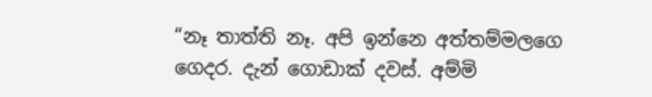“නෑ තාත්ති නෑ. අපි ඉන්නෙ අත්තම්මලගෙ ගෙදර. දැන් ගොඩාක් දවස්. අම්මි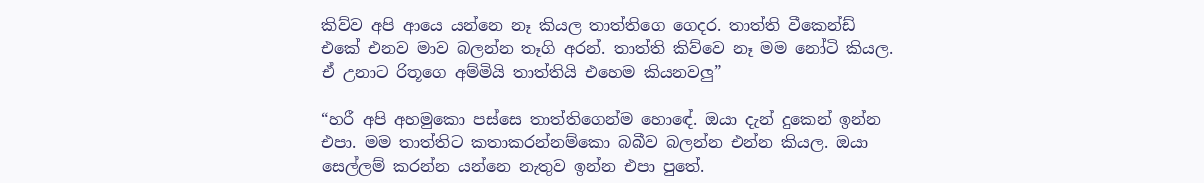කිව්ව අපි ආයෙ යන්නෙ නෑ කියල තාත්තිගෙ ගෙදර. තාත්ති වීකෙන්ඩ් එකේ එනව මාව බලන්න තෑගි අරන්. තාත්ති කිව්වෙ නෑ මම නෝටි කියල.  ඒ උනාට රිතූගෙ අම්මියි තාත්තියි එහෙම කියනවලු”

“හරී අපි අහමුකො පස්සෙ තාත්තිගෙන්ම හොඳේ. ඔයා දැන් දුකෙන් ඉන්න එපා. මම තාත්තිට කතාකරන්නම්කො බබීව බලන්න එන්න කියල. ඔයා සෙල්ලම් කරන්න යන්නෙ නැතුව ඉන්න එපා පුතේ.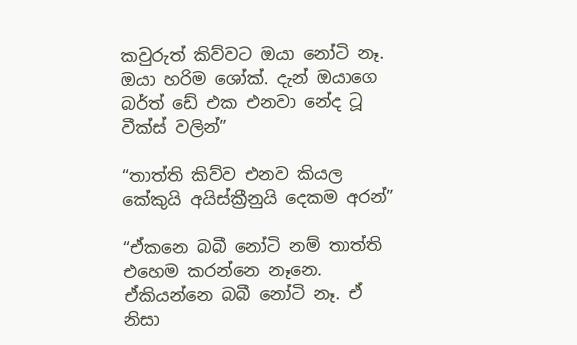කවුරුත් කිව්වට ඔයා නෝටි නෑ. ඔයා හරිම ශෝක්. දැන් ඔයාගෙ බර්ත් ඩේ එක එනවා නේද ටූ වීක්ස් වලින්”

“තාත්ති කිව්ව එනව කියල කේකුයි අයිස්ක්‍රීනුයි දෙකම අරන්”

“ඒකනෙ බබී නෝටි නම් තාත්ති එහෙම කරන්නෙ නෑනෙ. ඒකියන්නෙ බබී නෝටි නෑ. ඒ නිසා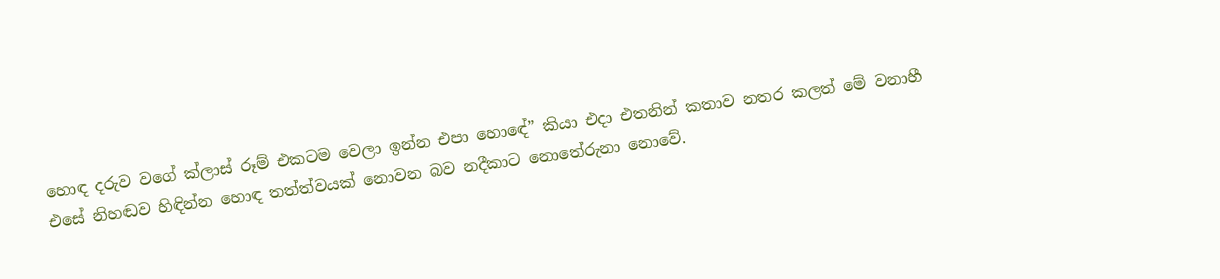හොඳ දරුව වගේ ක්ලාස් රූම් එකටම වෙලා ඉන්න එපා හොඳේ” කියා එදා එතනින් කතාව නතර කලත් මේ වනාහී එසේ නිහඬව හිඳින්න හොඳ තත්ත්වයක් නොවන බව නදීකාට නොතේරුනා නොවේ.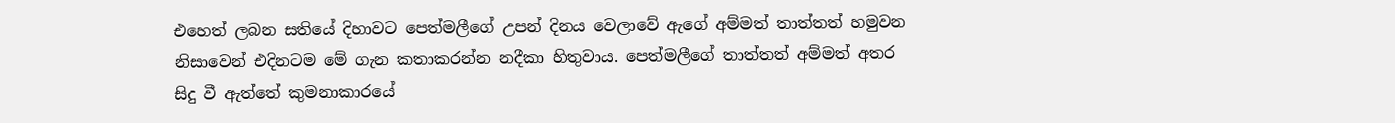එහෙත් ලබන සතියේ දිහාවට පෙත්මලීගේ උපන් දිනය වෙලාවේ ඇගේ අම්මත් තාත්තත් හමුවන නිසාවෙන් එදිනටම මේ ගැන කතාකරන්න නදීකා හිතුවාය. පෙත්මලීගේ තාත්තත් අම්මත් අතර සිදු වී ඇත්තේ කුමනාකාරයේ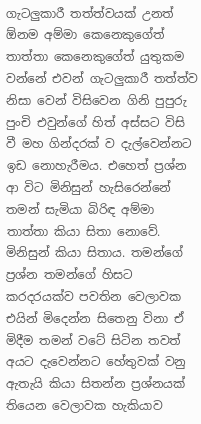ගැටලුකාරී තත්ත්වයක් උනත් ඕනම අම්මා කෙනෙකුගේත් තාත්තා කෙනෙකුගේත් යුතුකම වන්නේ එවන් ගැටලුකාරී තත්ත්ව නිසා වෙන් විසිවෙන ගිනි පුපුරු පුංචි එවුන්ගේ හිත් අස්සට විසි වී මහ ගින්දරක් ව දැල්වෙන්නට ඉඩ නොහැරීමය. එහෙත් ප්‍රශ්න ආ විට මිනිසුන් හැසිරෙන්නේ තමන් සැමියා බිරිඳ අම්මා තාත්තා කියා සිතා නොවේ. මිනිසුන් කියා සිතාය. තමන්ගේ ප්‍රශ්න තමන්ගේ හිසට කරදරයක්ව පවතින වෙලාවක එයින් මිදෙන්න සිතෙනු විනා ඒ මිදීම තමන් වටේ සිටින තවත් අයට දැවෙන්නට හේතුවක් වනු ඇතැයි කියා සිතන්න ප්‍රශ්නයක් තියෙන වෙලාවක හැකියාව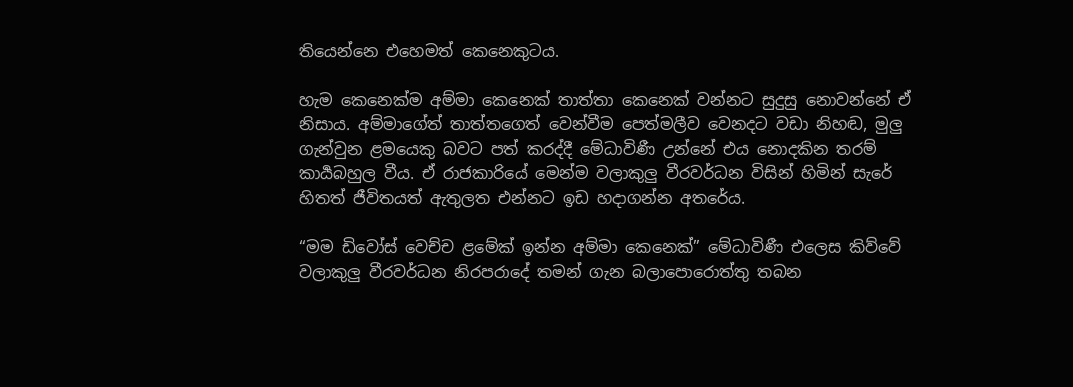තියෙන්නෙ එහෙමත් කෙනෙකුටය.

හැම කෙනෙක්ම අම්මා කෙනෙක් තාත්තා කෙනෙක් වන්නට සුදුසු නොවන්නේ ඒ නිසාය. අම්මාගේත් තාත්තගෙත් වෙන්වීම පෙත්මලීව වෙනදට වඩා නිහඬ, මුලු ගැන්වුන ළමයෙකු බවට පත් කරද්දී මේධාවිණී උන්නේ එය නොදකින තරම් කාර්‍යබහුල වීය. ඒ රාජකාරියේ මෙන්ම වලාකුලු වීරවර්ධන විසින් හිමින් සැරේ හිතත් ජීවිතයත් ඇතුලත එන්නට ඉඩ හදාගන්න අතරේය.

“මම ඩිවෝස් වෙච්ච ළමේක් ඉන්න අම්මා කෙනෙක්” මේධාවිණී එලෙස කිව්වේ වලාකුලු වීරවර්ධන නිරපරාදේ තමන් ගැන බලාපොරොත්තු තබන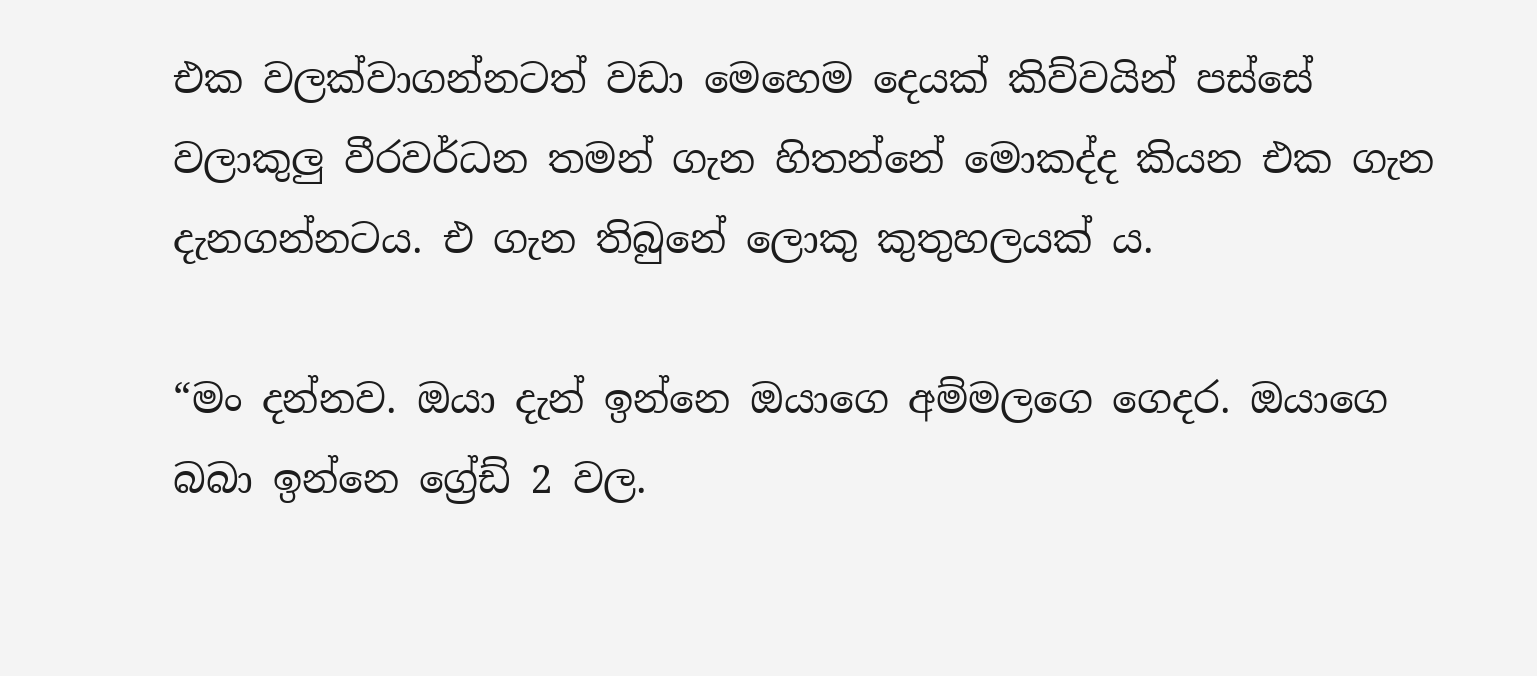එක වලක්වාගන්නටත් වඩා මෙහෙම දෙයක් කිව්වයින් පස්සේ වලාකුලු වීරවර්ධන තමන් ගැන හිතන්නේ මොකද්ද කියන එක ගැන දැනගන්නටය. එ ගැන තිබුනේ ලොකු කුතුහලයක් ය.

“මං දන්නව. ඔයා දැන් ඉන්නෙ ඔයාගෙ අම්මලගෙ ගෙදර. ඔයාගෙ බබා ඉන්නෙ ග්‍රේඩ් 2 වල.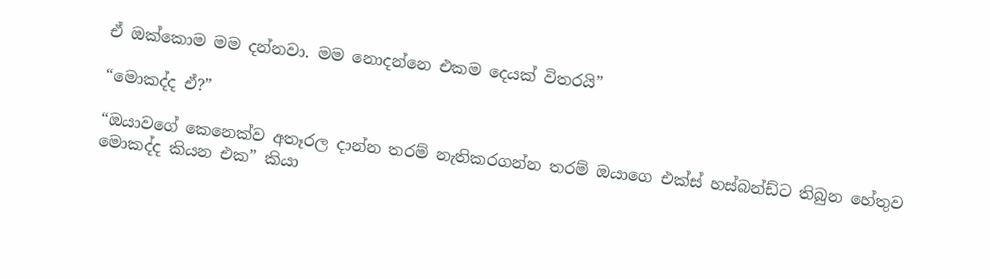ඒ ඔක්කොම මම දන්නවා. මම නොදන්නෙ එකම දෙයක් විතරයි”

“මොකද්ද ඒ?”

“ඔයාවගේ කෙනෙක්ව අතෑරල දාන්න තරම් නැතිකරගන්න තරම් ඔයාගෙ එක්ස් හස්බන්ඩ්ට තිබුන හේතුව මොකද්ද කියන එක” කියා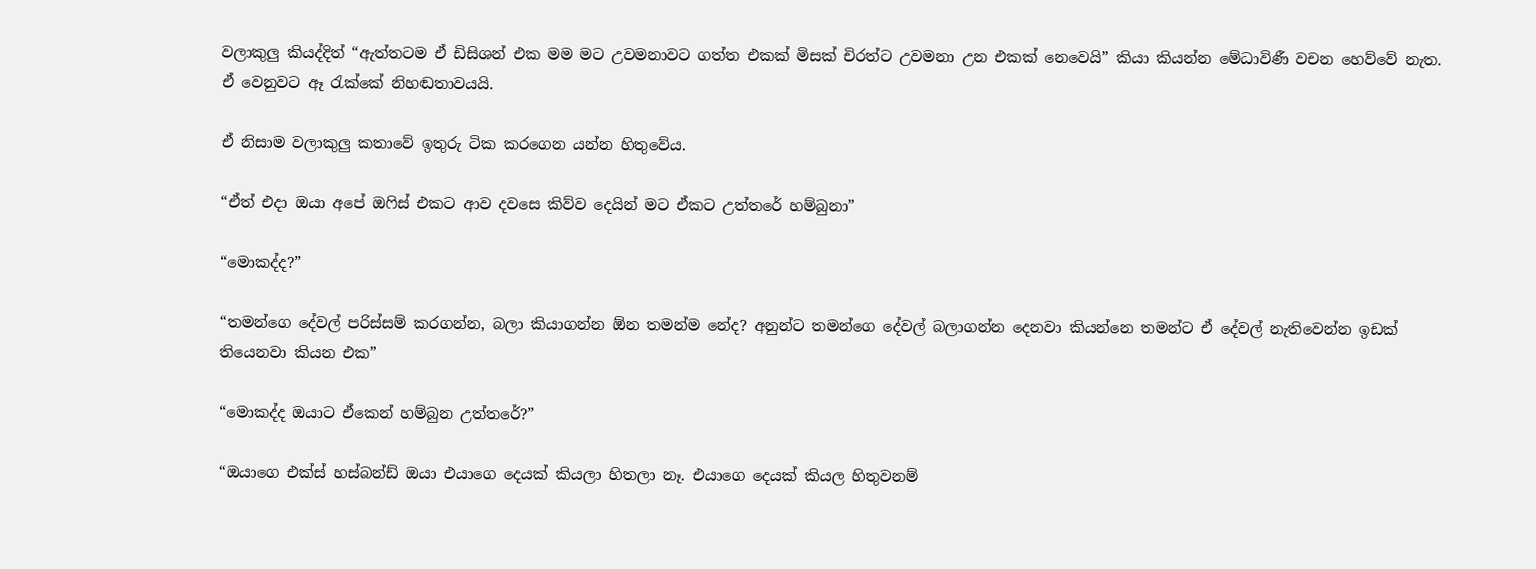වලාකුලු කියද්දිත් “ඇත්තටම ඒ ඩිසිශන් එක මම මට උවමනාවට ගත්ත එකක් මිසක් චිරත්ට උවමනා උන එකක් නෙවෙයි” කියා කියන්න මේධාවිණී වචන හෙව්වේ නැත. ඒ වෙනුවට ඈ රැක්කේ නිහඬතාවයයි.

ඒ නිසාම වලාකුලු කතාවේ ඉතුරු ටික කරගෙන යන්න හිතුවේය.

“ඒත් එදා ඔයා අපේ ඔෆිස් එකට ආව දවසෙ කිව්ව දෙයින් මට ඒකට උත්තරේ හම්බුනා”

“මොකද්ද?”

“තමන්ගෙ දේවල් පරිස්සම් කරගන්න, බලා කියාගන්න ඕන තමන්ම නේද? අනුන්ට තමන්ගෙ දේවල් බලාගන්න දෙනවා කියන්නෙ තමන්ට ඒ දේවල් නැතිවෙන්න ඉඩක් තියෙනවා කියන එක”

“මොකද්ද ඔයාට ඒකෙන් හම්බුන උත්තරේ?”

“ඔයාගෙ එක්ස් හස්බන්ඩ් ඔයා එයාගෙ දෙයක් කියලා හිතලා නෑ. එයාගෙ දෙයක් කියල හිතුවනම්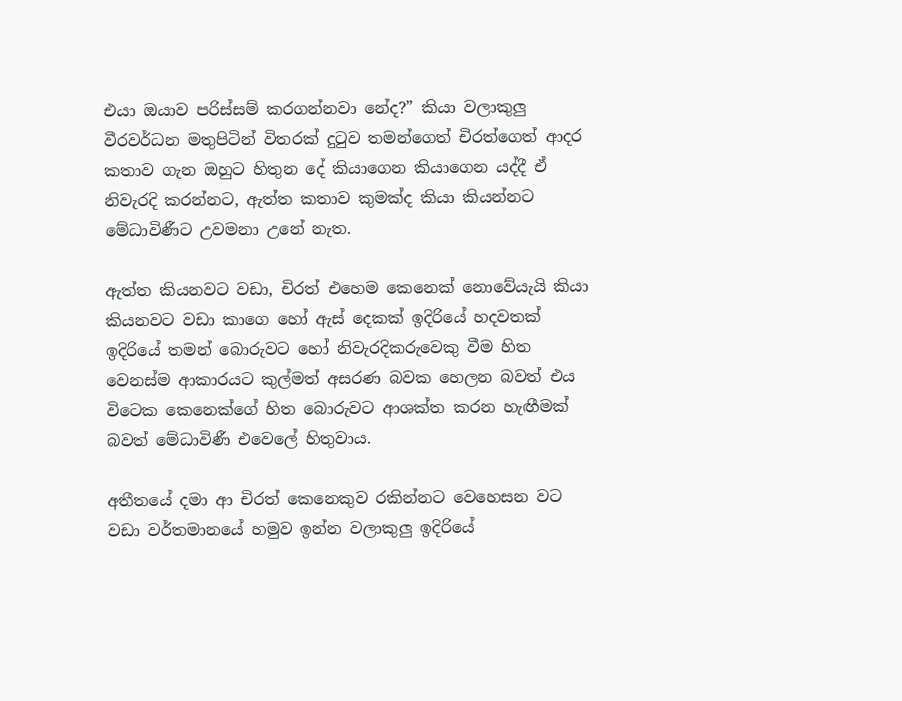එයා ඔයාව පරිස්සම් කරගන්නවා නේද?” කියා වලාකුලු වීරවර්ධන මතුපිටින් විතරක් දුටුව තමන්ගෙත් චිරත්ගෙත් ආදර කතාව ගැන ඔහුට හිතුන දේ කියාගෙන කියාගෙන යද්දී ඒ නිවැරදි කරන්නට, ඇත්ත කතාව කුමක්ද කියා කියන්නට මේධාවිණීට උවමනා උනේ නැත.

ඇත්ත කියනවට වඩා, චිරත් එහෙම කෙනෙක් නොවේයැයි කියා කියනවට වඩා කාගෙ හෝ ඇස් දෙකක් ඉදිරියේ හදවතක් ඉදිරියේ තමන් බොරුවට හෝ නිවැරදිකරුවෙකු වීම හිත වෙනස්ම ආකාරයට කුල්මත් අසරණ බවක හෙලන බවත් එය විටෙක කෙනෙක්ගේ හිත බොරුවට ආශක්ත කරන හැඟීමක් බවත් මේධාවිණී එවෙලේ හිතුවාය.

අතීතයේ දමා ආ චිරත් කෙනෙකුව රකින්නට වෙහෙසන වට වඩා වර්තමානයේ හමුව ඉන්න වලාකුලු ඉදිරියේ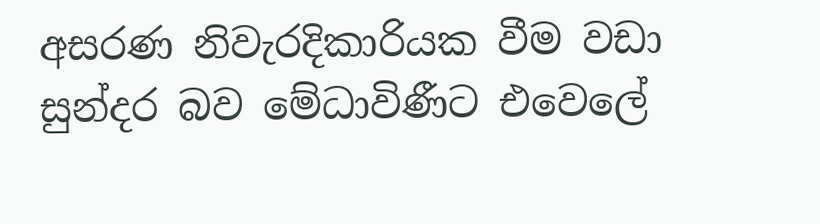අසරණ නිවැරදිකාරියක වීම වඩා සුන්දර බව මේධාවිණීට එවෙලේ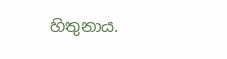හිතුනාය.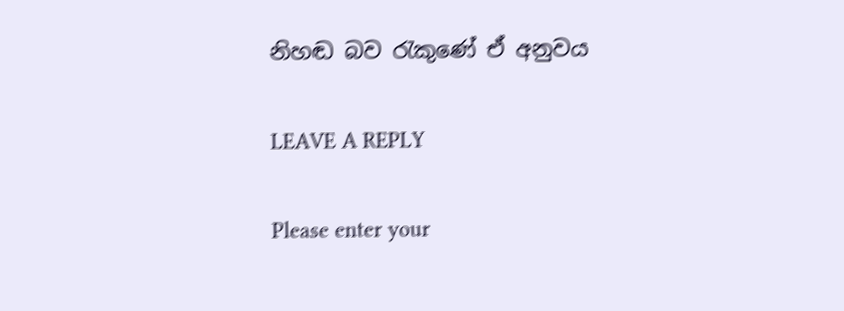නිහඬ බව රැකුණේ ඒ අනුවය

LEAVE A REPLY

Please enter your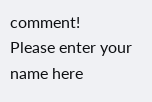comment!
Please enter your name here